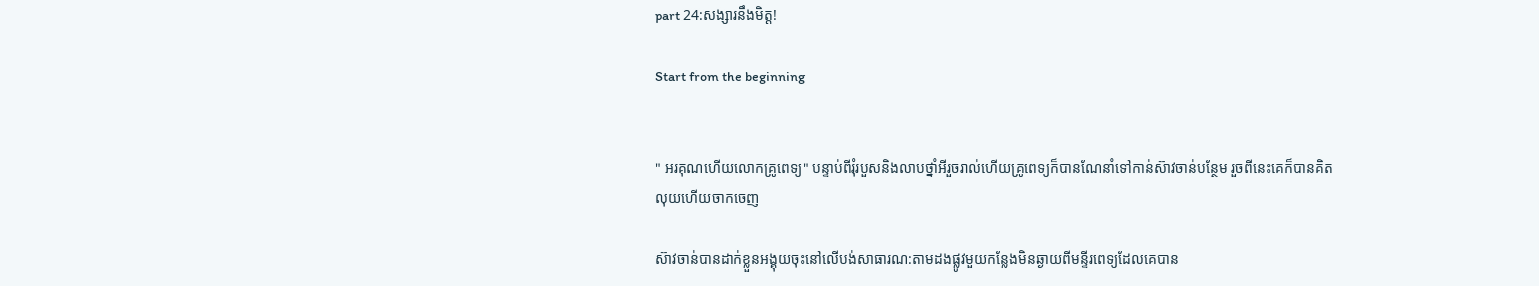part 24:សង្សារនឹងមិត្ត!

Start from the beginning


" អរគុណហើយលោកគ្រូពេទ្យ" បន្ទាប់ពីរុំរបួសនិងលាបថ្នាំអីរួចរាល់ហើយគ្រូពេទ្យក៏បានណែនាំទៅកាន់ស៊ាវចាន់បន្ថែម រួចពីនេះគេក៏បានគិតលុយហើយចាកចេញ

ស៊ាវចាន់បានដាក់ខ្លួនអង្គុយចុះនៅលើបង់សាធារណ:តាមដងផ្លូវមួយកន្លែងមិនឆ្ងាយពីមន្ទីរពេទ្យដែលគេបាន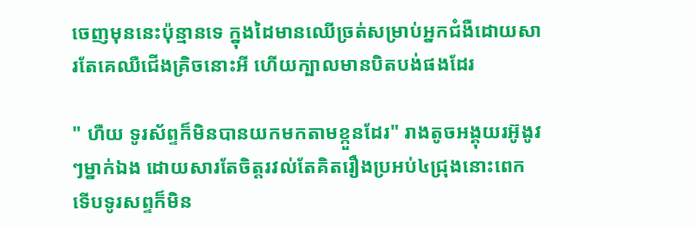ចេញមុននេះប៉ុន្មានទេ ក្នុងដៃមានឈើច្រត់សម្រាប់អ្នកជំងឺដោយសារតែគេឈឺជើងគ្រិចនោះអី ហើយក្បាលមានបិតបង់ផងដែរ

" ហឺយ ទូរស័ព្ទក៏មិនបានយកមកតាមខ្កួនដែរ" រាងតូចអង្គុយរអ៊ូងូវៗម្នាក់ឯង ដោយសារតែចិត្តរវល់តែគិតរឿងប្រអប់៤ជ្រុងនោះពេកទើបទូរសព្ទក៏មិន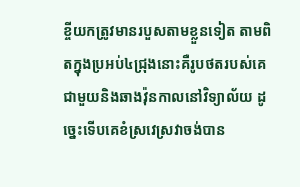ខ្ចីយកត្រូវមានរបួសតាមខ្លួនទៀត តាមពិតក្នុងប្រអប់៤ជ្រុងនោះគឺរូបថតរបស់គេជាមួយនិងឆាងវ៉ុនកាលនៅវិទ្យាល័យ ដូច្នេះទើបគេខំស្រវេស្រវាចង់បាន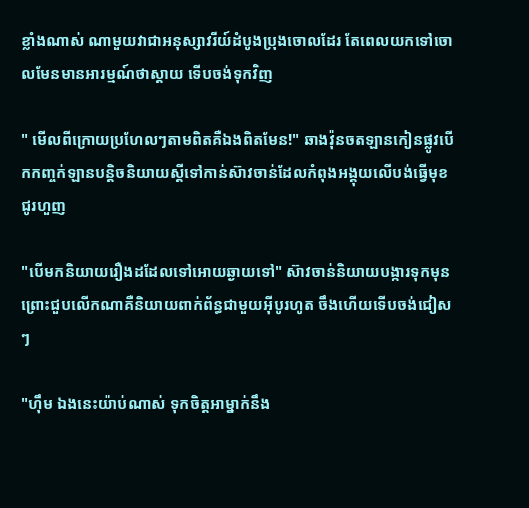ខ្លាំងណាស់ ណាមួយវាជាអនុស្សាវរីយ៍ដំបូងប្រុងចោលដែរ តែពេលយកទៅចោលមែនមានអារម្មណ៍ថាស្តាយ ទើបចង់ទុកវិញ

" មើលពីក្រោយប្រហែលៗតាមពិតគឺឯងពិតមែន!" ឆាងវ៉ុនចតឡានកៀនផ្លូវបើកកញ្ចក់ឡានបន្តិចនិយាយស្តីទៅកាន់ស៊ាវចាន់ដែលកំពុងអង្គុយលើបង់ធ្វើមុខជូរហួញ

"បើមកនិយាយរឿងដដែលទៅអោយឆ្ងាយទៅ" ស៊ាវចាន់និយាយបង្ការទុកមុនព្រោះជួបលើកណាគឺនិយាយពាក់ព័ន្ធជាមួយអុីបូរហូត ចឹងហើយទើបចង់ជៀសៗ

"ហុឹម ឯងនេះយ៉ាប់ណាស់ ទុកចិត្តអាម្នាក់នឹង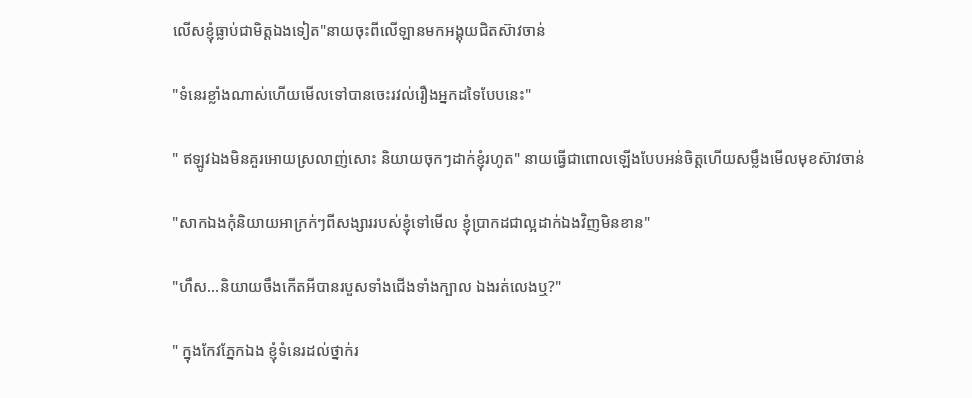លើសខ្ញុំធ្លាប់ជាមិត្តឯងទៀត"នាយចុះពីលើឡានមកអង្គុយជិតស៊ាវចាន់

"ទំនេរខ្លាំងណាស់ហើយមើលទៅបានចេះរវល់រឿងអ្នកដទៃបែបនេះ"

" ឥឡូវឯងមិនគួរអោយស្រលាញ់សោះ និយាយចុកៗដាក់ខ្ញុំរហូត" នាយធ្វើជាពោលឡើងបែបអន់ចិត្តហើយសម្លឹងមើលមុខស៊ាវចាន់

"សាកឯងកុំនិយាយអាក្រក់ៗពីសង្សាររបស់ខ្ញុំទៅមើល ខ្ញុំប្រាកដជាល្អដាក់ឯងវិញមិនខាន"

"ហឹស...និយាយចឹងកើតអីបានរបួសទាំងជើងទាំងក្បាល ឯងរត់លេងឬ?"

" ក្នុងកែវភ្នែកឯង ខ្ញុំទំនេរដល់ថ្នាក់រ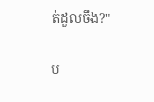ត់ដួលចឹង?"

ប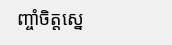ញ្ចាំចិត្តស្នេ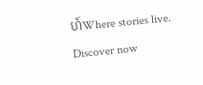ហ៍Where stories live. Discover now